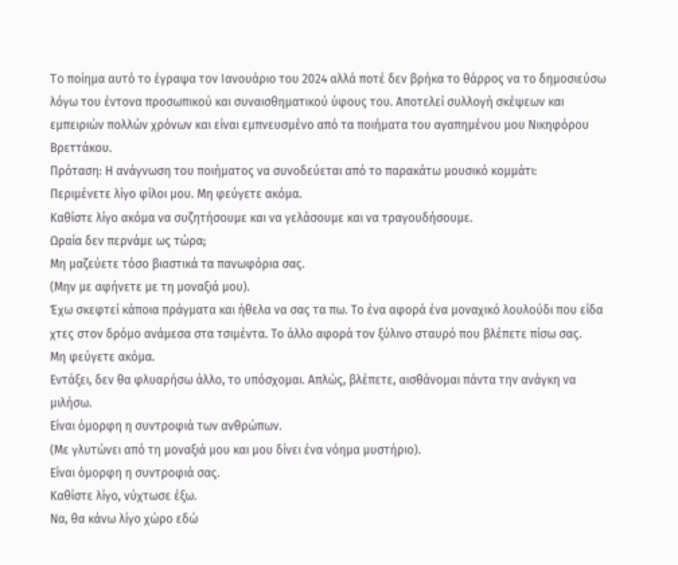To ποίημα αυτό το έγραψα τον Ιανουάριο του 2024 αλλά ποτέ δεν βρήκα το θάρρος να το δημοσιεύσω λόγω του έντονα προσωπικού και συναισθηματικού ύφους του. Αποτελεί συλλογή σκέψεων και εμπειριών πολλών χρόνων και είναι εμπνευσμένο από τα ποιήματα του αγαπημένου μου Νικηφόρου Βρεττάκου.
Πρόταση: Η ανάγνωση του ποιήματος να συνοδεύεται από το παρακάτω μουσικό κομμάτι:
Περιμένετε λίγο φίλοι μου. Μη φεύγετε ακόμα.
Καθίστε λίγο ακόμα να συζητήσουμε και να γελάσουμε και να τραγουδήσουμε.
Ωραία δεν περνάμε ως τώρα;
Μη μαζεύετε τόσο βιαστικά τα πανωφόρια σας.
(Μην με αφήνετε με τη μοναξιά μου).
Έχω σκεφτεί κάποια πράγματα και ήθελα να σας τα πω. Το ένα αφορά ένα μοναχικό λουλούδι που είδα χτες στον δρόμο ανάμεσα στα τσιμέντα. Το άλλο αφορά τον ξύλινο σταυρό που βλέπετε πίσω σας.
Μη φεύγετε ακόμα.
Εντάξει, δεν θα φλυαρήσω άλλο, το υπόσχομαι. Απλώς, βλέπετε, αισθάνομαι πάντα την ανάγκη να μιλήσω.
Είναι όμορφη η συντροφιά των ανθρώπων.
(Με γλυτώνει από τη μοναξιά μου και μου δίνει ένα νόημα μυστήριο).
Είναι όμορφη η συντροφιά σας.
Καθίστε λίγο, νύχτωσε έξω.
Να, θα κάνω λίγο χώρο εδώ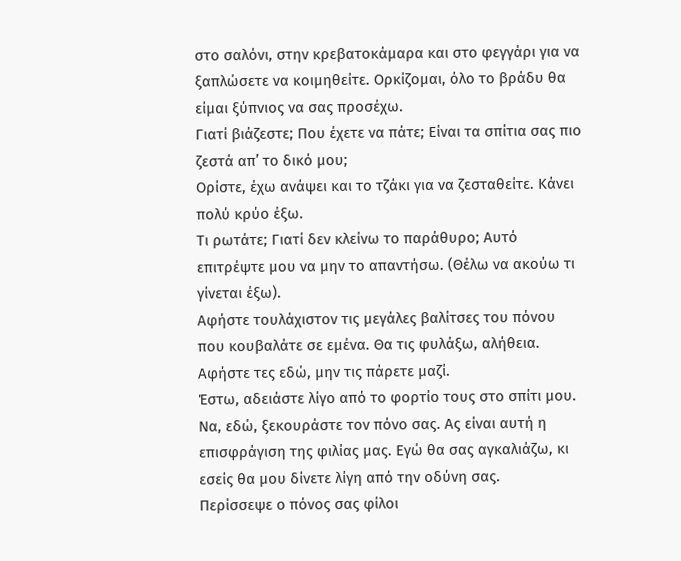στο σαλόνι, στην κρεβατοκάμαρα και στο φεγγάρι για να ξαπλώσετε να κοιμηθείτε. Ορκίζομαι, όλο το βράδυ θα είμαι ξύπνιος να σας προσέχω.
Γιατί βιάζεστε; Που έχετε να πάτε; Είναι τα σπίτια σας πιο ζεστά απ’ το δικό μου;
Ορίστε, έχω ανάψει και το τζάκι για να ζεσταθείτε. Κάνει πολύ κρύο έξω.
Τι ρωτάτε; Γιατί δεν κλείνω το παράθυρο; Αυτό επιτρέψτε μου να μην το απαντήσω. (Θέλω να ακούω τι γίνεται έξω).
Αφήστε τουλάχιστον τις μεγάλες βαλίτσες του πόνου που κουβαλάτε σε εμένα. Θα τις φυλάξω, αλήθεια. Αφήστε τες εδώ, μην τις πάρετε μαζί.
Έστω, αδειάστε λίγο από το φορτίο τους στο σπίτι μου. Να, εδώ, ξεκουράστε τον πόνο σας. Ας είναι αυτή η επισφράγιση της φιλίας μας. Εγώ θα σας αγκαλιάζω, κι εσείς θα μου δίνετε λίγη από την οδύνη σας.
Περίσσεψε ο πόνος σας φίλοι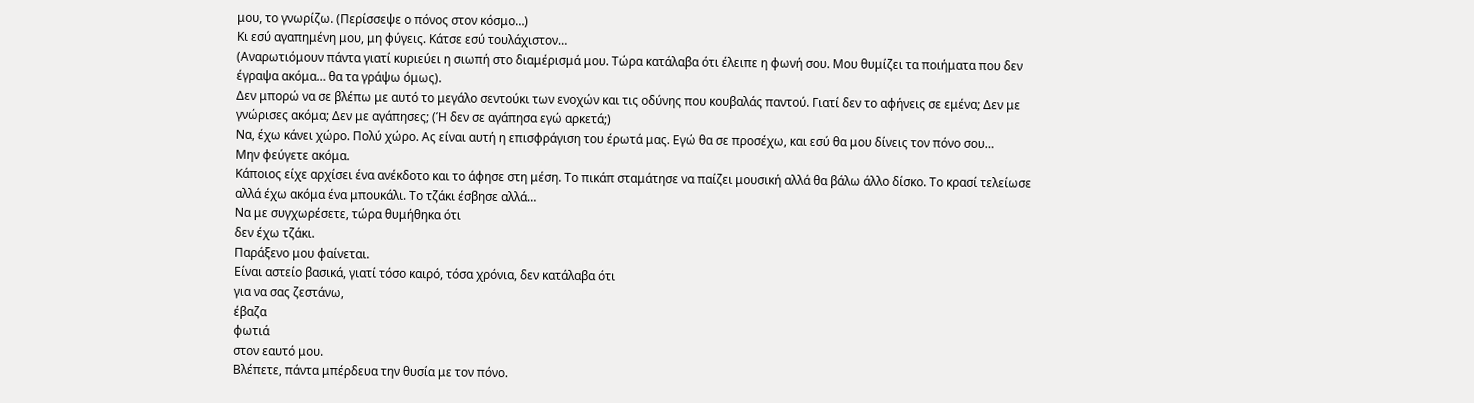μου, το γνωρίζω. (Περίσσεψε ο πόνος στον κόσμο…)
Κι εσύ αγαπημένη μου, μη φύγεις. Κάτσε εσύ τουλάχιστον…
(Αναρωτιόμουν πάντα γιατί κυριεύει η σιωπή στο διαμέρισμά μου. Τώρα κατάλαβα ότι έλειπε η φωνή σου. Μου θυμίζει τα ποιήματα που δεν έγραψα ακόμα… θα τα γράψω όμως).
Δεν μπορώ να σε βλέπω με αυτό το μεγάλο σεντούκι των ενοχών και τις οδύνης που κουβαλάς παντού. Γιατί δεν το αφήνεις σε εμένα; Δεν με γνώρισες ακόμα; Δεν με αγάπησες; (Ή δεν σε αγάπησα εγώ αρκετά;)
Να, έχω κάνει χώρο. Πολύ χώρο. Ας είναι αυτή η επισφράγιση του έρωτά μας. Εγώ θα σε προσέχω, και εσύ θα μου δίνεις τον πόνο σου…
Μην φεύγετε ακόμα.
Κάποιος είχε αρχίσει ένα ανέκδοτο και το άφησε στη μέση. Το πικάπ σταμάτησε να παίζει μουσική αλλά θα βάλω άλλο δίσκο. Το κρασί τελείωσε αλλά έχω ακόμα ένα μπουκάλι. Το τζάκι έσβησε αλλά…
Να με συγχωρέσετε, τώρα θυμήθηκα ότι
δεν έχω τζάκι.
Παράξενο μου φαίνεται.
Είναι αστείο βασικά, γιατί τόσο καιρό, τόσα χρόνια, δεν κατάλαβα ότι
για να σας ζεστάνω,
έβαζα
φωτιά
στον εαυτό μου.
Βλέπετε, πάντα μπέρδευα την θυσία με τον πόνο.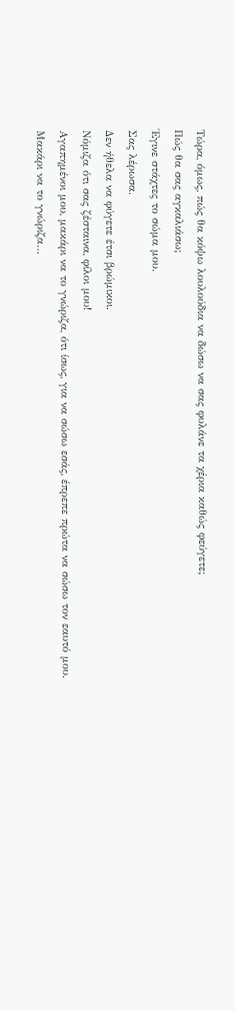Τώρα, όμως, πώς θα κόψω λουλούδια να δώσω να σας φυλάνε τα χέρια καθώς φεύγετε;
Πώς θα σας αγκαλιάσω;
Έγινε στάχτες το σώμα μου.
Σας λέρωσα.
Δεν ήθελα να φύγετε έτσι βρώμικοι.
Νόμιζα ότι σας ζέσταινα, φίλοι μου!
Αγαπημένοι μου, μακάρι να το γνώριζα, ότι ίσως, για να σώσω εσάς, έπρεπε πρώτα να σώσω τον εαυτό μου.
Μακάρι να το γνώριζα…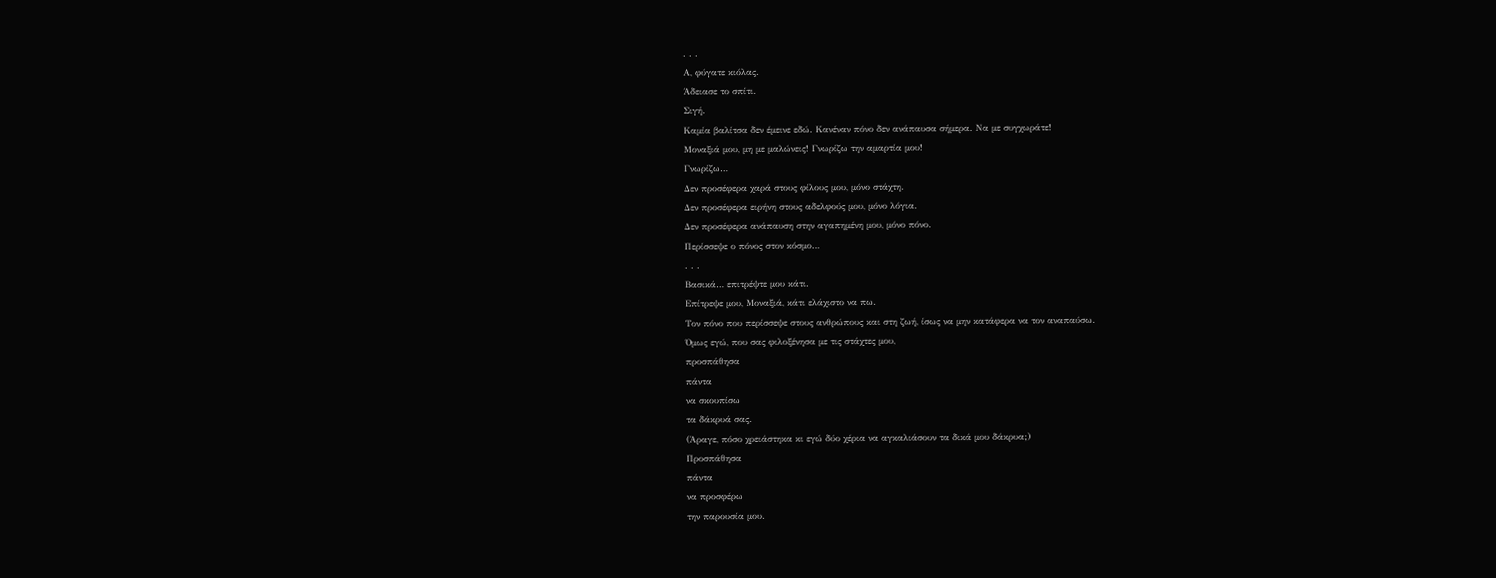. . .
Α, φύγατε κιόλας.
Άδειασε το σπίτι.
Σιγή.
Καμία βαλίτσα δεν έμεινε εδώ. Κανέναν πόνο δεν ανάπαυσα σήμερα. Να με συγχωράτε!
Μοναξιά μου, μη με μαλώνεις! Γνωρίζω την αμαρτία μου!
Γνωρίζω…
Δεν προσέφερα χαρά στους φίλους μου, μόνο στάχτη.
Δεν προσέφερα ειρήνη στους αδελφούς μου, μόνο λόγια.
Δεν προσέφερα ανάπαυση στην αγαπημένη μου, μόνο πόνο.
Περίσσεψε ο πόνος στον κόσμο…
. . .
Βασικά… επιτρέψτε μου κάτι.
Επίτρεψε μου, Μοναξιά, κάτι ελάχιστο να πω.
Τον πόνο που περίσσεψε στους ανθρώπους και στη ζωή, ίσως να μην κατάφερα να τον αναπαύσω.
Όμως εγώ, που σας φιλοξένησα με τις στάχτες μου,
προσπάθησα
πάντα
να σκουπίσω
τα δάκρυά σας.
(Άραγε, πόσο χρειάστηκα κι εγώ δύο χέρια να αγκαλιάσουν τα δικά μου δάκρυα;)
Προσπάθησα
πάντα
να προσφέρω
την παρουσία μου.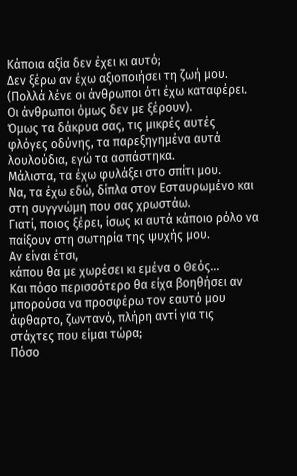Κάποια αξία δεν έχει κι αυτό;
Δεν ξέρω αν έχω αξιοποιήσει τη ζωή μου. (Πολλά λένε οι άνθρωποι ότι έχω καταφέρει. Οι άνθρωποι όμως δεν με ξέρουν).
Όμως τα δάκρυα σας, τις μικρές αυτές φλόγες οδύνης, τα παρεξηγημένα αυτά λουλούδια, εγώ τα ασπάστηκα.
Μάλιστα, τα έχω φυλάξει στο σπίτι μου.
Να, τα έχω εδώ, δίπλα στον Εσταυρωμένο και στη συγγνώμη που σας χρωστάω.
Γιατί, ποιος ξέρει, ίσως κι αυτά κάποιο ρόλο να παίξουν στη σωτηρία της ψυχής μου.
Αν είναι έτσι,
κάπου θα με χωρέσει κι εμένα ο Θεός…
Και πόσο περισσότερο θα είχα βοηθήσει αν μπορούσα να προσφέρω τον εαυτό μου άφθαρτο, ζωντανό, πλήρη αντί για τις στάχτες που είμαι τώρα;
Πόσο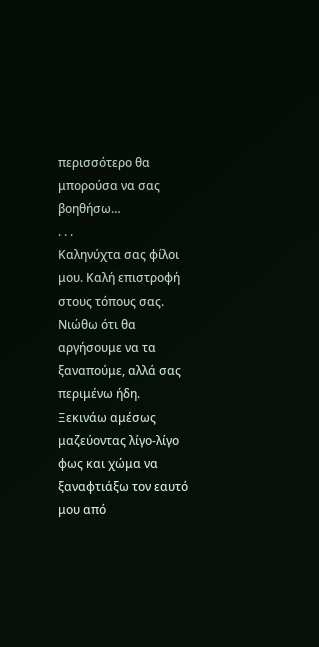περισσότερο θα μπορούσα να σας βοηθήσω…
. . .
Καληνύχτα σας φίλοι μου. Καλή επιστροφή στους τόπους σας.
Νιώθω ότι θα αργήσουμε να τα ξαναπούμε, αλλά σας περιμένω ήδη.
Ξεκινάω αμέσως μαζεύοντας λίγο-λίγο φως και χώμα να ξαναφτιάξω τον εαυτό μου από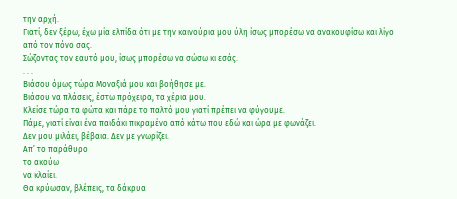την αρχή.
Γιατί, δεν ξέρω, έχω μία ελπίδα ότι με την καινούρια μου ύλη ίσως μπορέσω να ανακουφίσω και λίγο από τον πόνο σας.
Σώζοντας τον εαυτό μου, ίσως μπορέσω να σώσω κι εσάς.
. . .
Βιάσου όμως τώρα Μοναξιά μου και βοήθησε με.
Βιάσου να πλάσεις, έστω πρόχειρα, τα χέρια μου.
Κλείσε τώρα τα φώτα και πάρε το παλτό μου γιατί πρέπει να φύγουμε.
Πάμε, γιατί είναι ένα παιδάκι πικραμένο από κάτω που εδώ και ώρα με φωνάζει.
Δεν μου μιλάει, βέβαια. Δεν με γνωρίζει.
Απ’ το παράθυρο
το ακούω
να κλαίει.
Θα κρύωσαν, βλέπεις, τα δάκρυα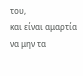του,
και είναι αμαρτία
να μην τα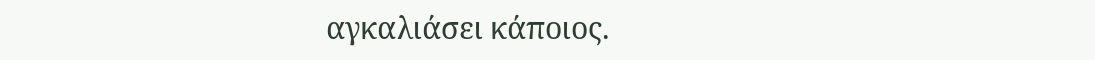αγκαλιάσει κάποιος.